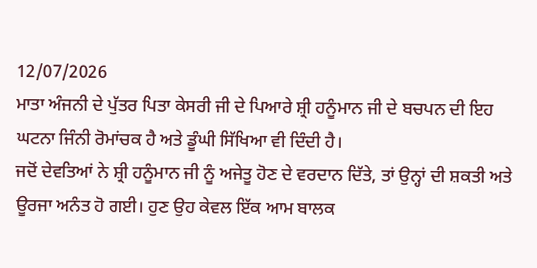12/07/2026
ਮਾਤਾ ਅੰਜਨੀ ਦੇ ਪੁੱਤਰ ਪਿਤਾ ਕੇਸਰੀ ਜੀ ਦੇ ਪਿਆਰੇ ਸ਼੍ਰੀ ਹਨੂੰਮਾਨ ਜੀ ਦੇ ਬਚਪਨ ਦੀ ਇਹ ਘਟਨਾ ਜਿੰਨੀ ਰੋਮਾਂਚਕ ਹੈ ਅਤੇ ਡੂੰਘੀ ਸਿੱਖਿਆ ਵੀ ਦਿੰਦੀ ਹੈ।
ਜਦੋਂ ਦੇਵਤਿਆਂ ਨੇ ਸ਼੍ਰੀ ਹਨੂੰਮਾਨ ਜੀ ਨੂੰ ਅਜੇਤੂ ਹੋਣ ਦੇ ਵਰਦਾਨ ਦਿੱਤੇ, ਤਾਂ ਉਨ੍ਹਾਂ ਦੀ ਸ਼ਕਤੀ ਅਤੇ ਊਰਜਾ ਅਨੰਤ ਹੋ ਗਈ। ਹੁਣ ਉਹ ਕੇਵਲ ਇੱਕ ਆਮ ਬਾਲਕ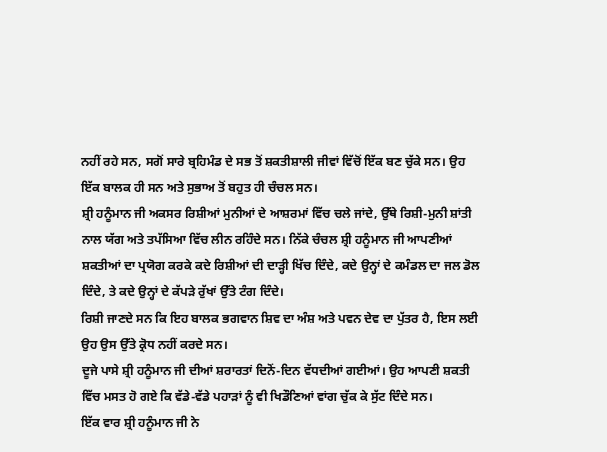ਨਹੀਂ ਰਹੇ ਸਨ, ਸਗੋਂ ਸਾਰੇ ਬ੍ਰਹਿਮੰਡ ਦੇ ਸਭ ਤੋਂ ਸ਼ਕਤੀਸ਼ਾਲੀ ਜੀਵਾਂ ਵਿੱਚੋਂ ਇੱਕ ਬਣ ਚੁੱਕੇ ਸਨ। ਉਹ ਇੱਕ ਬਾਲਕ ਹੀ ਸਨ ਅਤੇ ਸੁਭਾਅ ਤੋਂ ਬਹੁਤ ਹੀ ਚੰਚਲ ਸਨ।
ਸ਼੍ਰੀ ਹਨੂੰਮਾਨ ਜੀ ਅਕਸਰ ਰਿਸ਼ੀਆਂ ਮੁਨੀਆਂ ਦੇ ਆਸ਼ਰਮਾਂ ਵਿੱਚ ਚਲੇ ਜਾਂਦੇ, ਉੱਥੇ ਰਿਸ਼ੀ-ਮੁਨੀ ਸ਼ਾਂਤੀ ਨਾਲ ਯੱਗ ਅਤੇ ਤਪੱਸਿਆ ਵਿੱਚ ਲੀਨ ਰਹਿੰਦੇ ਸਨ। ਨਿੱਕੇ ਚੰਚਲ ਸ਼੍ਰੀ ਹਨੂੰਮਾਨ ਜੀ ਆਪਣੀਆਂ ਸ਼ਕਤੀਆਂ ਦਾ ਪ੍ਰਯੋਗ ਕਰਕੇ ਕਦੇ ਰਿਸ਼ੀਆਂ ਦੀ ਦਾੜ੍ਹੀ ਖਿੱਚ ਦਿੰਦੇ, ਕਦੇ ਉਨ੍ਹਾਂ ਦੇ ਕਮੰਡਲ ਦਾ ਜਲ ਡੋਲ ਦਿੰਦੇ, ਤੇ ਕਦੇ ਉਨ੍ਹਾਂ ਦੇ ਕੱਪੜੇ ਰੁੱਖਾਂ ਉੱਤੇ ਟੰਗ ਦਿੰਦੇ।
ਰਿਸ਼ੀ ਜਾਣਦੇ ਸਨ ਕਿ ਇਹ ਬਾਲਕ ਭਗਵਾਨ ਸ਼ਿਵ ਦਾ ਅੰਸ਼ ਅਤੇ ਪਵਨ ਦੇਵ ਦਾ ਪੁੱਤਰ ਹੈ, ਇਸ ਲਈ ਉਹ ਉਸ ਉੱਤੇ ਕ੍ਰੋਧ ਨਹੀਂ ਕਰਦੇ ਸਨ।
ਦੂਜੇ ਪਾਸੇ ਸ਼੍ਰੀ ਹਨੂੰਮਾਨ ਜੀ ਦੀਆਂ ਸ਼ਰਾਰਤਾਂ ਦਿਨੋਂ-ਦਿਨ ਵੱਧਦੀਆਂ ਗਈਆਂ। ਉਹ ਆਪਣੀ ਸ਼ਕਤੀ ਵਿੱਚ ਮਸਤ ਹੋ ਗਏ ਕਿ ਵੱਡੇ-ਵੱਡੇ ਪਹਾੜਾਂ ਨੂੰ ਵੀ ਖਿਡੌਣਿਆਂ ਵਾਂਗ ਚੁੱਕ ਕੇ ਸੁੱਟ ਦਿੰਦੇ ਸਨ।
ਇੱਕ ਵਾਰ ਸ਼੍ਰੀ ਹਨੂੰਮਾਨ ਜੀ ਨੇ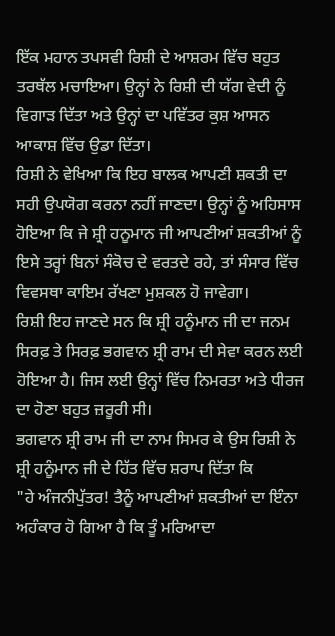ਇੱਕ ਮਹਾਨ ਤਪਸਵੀ ਰਿਸ਼ੀ ਦੇ ਆਸ਼ਰਮ ਵਿੱਚ ਬਹੁਤ ਤਰਥੱਲ ਮਚਾਇਆ। ਉਨ੍ਹਾਂ ਨੇ ਰਿਸ਼ੀ ਦੀ ਯੱਗ ਵੇਦੀ ਨੂੰ ਵਿਗਾੜ ਦਿੱਤਾ ਅਤੇ ਉਨ੍ਹਾਂ ਦਾ ਪਵਿੱਤਰ ਕੁਸ਼ ਆਸਨ ਆਕਾਸ਼ ਵਿੱਚ ਉਡਾ ਦਿੱਤਾ।
ਰਿਸ਼ੀ ਨੇ ਵੇਖਿਆ ਕਿ ਇਹ ਬਾਲਕ ਆਪਣੀ ਸ਼ਕਤੀ ਦਾ ਸਹੀ ਉਪਯੋਗ ਕਰਨਾ ਨਹੀਂ ਜਾਣਦਾ। ਉਨ੍ਹਾਂ ਨੂੰ ਅਹਿਸਾਸ ਹੋਇਆ ਕਿ ਜੇ ਸ਼੍ਰੀ ਹਨੂਮਾਨ ਜੀ ਆਪਣੀਆਂ ਸ਼ਕਤੀਆਂ ਨੂੰ ਇਸੇ ਤਰ੍ਹਾਂ ਬਿਨਾਂ ਸੰਕੋਚ ਦੇ ਵਰਤਦੇ ਰਹੇ, ਤਾਂ ਸੰਸਾਰ ਵਿੱਚ ਵਿਵਸਥਾ ਕਾਇਮ ਰੱਖਣਾ ਮੁਸ਼ਕਲ ਹੋ ਜਾਵੇਗਾ।
ਰਿਸ਼ੀ ਇਹ ਜਾਣਦੇ ਸਨ ਕਿ ਸ਼੍ਰੀ ਹਨੂੰਮਾਨ ਜੀ ਦਾ ਜਨਮ ਸਿਰਫ਼ ਤੇ ਸਿਰਫ਼ ਭਗਵਾਨ ਸ਼੍ਰੀ ਰਾਮ ਦੀ ਸੇਵਾ ਕਰਨ ਲਈ ਹੋਇਆ ਹੈ। ਜਿਸ ਲਈ ਉਨ੍ਹਾਂ ਵਿੱਚ ਨਿਮਰਤਾ ਅਤੇ ਧੀਰਜ ਦਾ ਹੋਣਾ ਬਹੁਤ ਜ਼ਰੂਰੀ ਸੀ।
ਭਗਵਾਨ ਸ਼੍ਰੀ ਰਾਮ ਜੀ ਦਾ ਨਾਮ ਸਿਮਰ ਕੇ ਉਸ ਰਿਸ਼ੀ ਨੇ ਸ਼੍ਰੀ ਹਨੂੰਮਾਨ ਜੀ ਦੇ ਹਿੱਤ ਵਿੱਚ ਸ਼ਰਾਪ ਦਿੱਤਾ ਕਿ
"ਹੇ ਅੰਜਨੀਪੁੱਤਰ! ਤੈਨੂੰ ਆਪਣੀਆਂ ਸ਼ਕਤੀਆਂ ਦਾ ਇੰਨਾ ਅਹੰਕਾਰ ਹੋ ਗਿਆ ਹੈ ਕਿ ਤੂੰ ਮਰਿਆਦਾ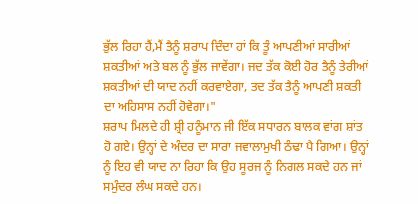ਭੁੱਲ ਰਿਹਾ ਹੈਂ,ਮੈਂ ਤੈਨੂੰ ਸ਼ਰਾਪ ਦਿੰਦਾ ਹਾਂ ਕਿ ਤੂੰ ਆਪਣੀਆਂ ਸਾਰੀਆਂ ਸ਼ਕਤੀਆਂ ਅਤੇ ਬਲ ਨੂੰ ਭੁੱਲ ਜਾਵੇਂਗਾ। ਜਦ ਤੱਕ ਕੋਈ ਹੋਰ ਤੈਨੂੰ ਤੇਰੀਆਂ ਸ਼ਕਤੀਆਂ ਦੀ ਯਾਦ ਨਹੀਂ ਕਰਵਾਏਗਾ, ਤਦ ਤੱਕ ਤੈਨੂੰ ਆਪਣੀ ਸ਼ਕਤੀ ਦਾ ਅਹਿਸਾਸ ਨਹੀਂ ਹੋਵੇਗਾ।"
ਸ਼ਰਾਪ ਮਿਲਦੇ ਹੀ ਸ਼੍ਰੀ ਹਨੂੰਮਾਨ ਜੀ ਇੱਕ ਸਧਾਰਨ ਬਾਲਕ ਵਾਂਗ ਸ਼ਾਂਤ ਹੋ ਗਏ। ਉਨ੍ਹਾਂ ਦੇ ਅੰਦਰ ਦਾ ਸਾਰਾ ਜਵਾਲਾਮੁਖੀ ਠੰਢਾ ਪੈ ਗਿਆ। ਉਨ੍ਹਾਂ ਨੂੰ ਇਹ ਵੀ ਯਾਦ ਨਾ ਰਿਹਾ ਕਿ ਉਹ ਸੂਰਜ ਨੂੰ ਨਿਗਲ ਸਕਦੇ ਹਨ ਜਾਂ ਸਮੁੰਦਰ ਲੰਘ ਸਕਦੇ ਹਨ।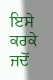ਇਸੇ ਕਰਕੇ ਜਦੋਂ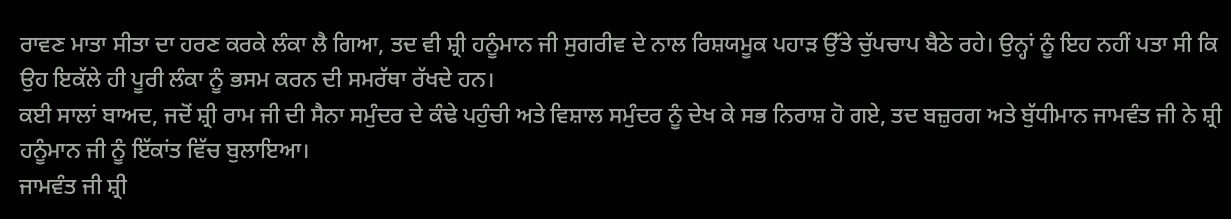ਰਾਵਣ ਮਾਤਾ ਸੀਤਾ ਦਾ ਹਰਣ ਕਰਕੇ ਲੰਕਾ ਲੈ ਗਿਆ, ਤਦ ਵੀ ਸ਼੍ਰੀ ਹਨੂੰਮਾਨ ਜੀ ਸੁਗਰੀਵ ਦੇ ਨਾਲ ਰਿਸ਼ਯਮੂਕ ਪਹਾੜ ਉੱਤੇ ਚੁੱਪਚਾਪ ਬੈਠੇ ਰਹੇ। ਉਨ੍ਹਾਂ ਨੂੰ ਇਹ ਨਹੀਂ ਪਤਾ ਸੀ ਕਿ ਉਹ ਇਕੱਲੇ ਹੀ ਪੂਰੀ ਲੰਕਾ ਨੂੰ ਭਸਮ ਕਰਨ ਦੀ ਸਮਰੱਥਾ ਰੱਖਦੇ ਹਨ।
ਕਈ ਸਾਲਾਂ ਬਾਅਦ, ਜਦੋਂ ਸ਼੍ਰੀ ਰਾਮ ਜੀ ਦੀ ਸੈਨਾ ਸਮੁੰਦਰ ਦੇ ਕੰਢੇ ਪਹੁੰਚੀ ਅਤੇ ਵਿਸ਼ਾਲ ਸਮੁੰਦਰ ਨੂੰ ਦੇਖ ਕੇ ਸਭ ਨਿਰਾਸ਼ ਹੋ ਗਏ, ਤਦ ਬਜ਼ੁਰਗ ਅਤੇ ਬੁੱਧੀਮਾਨ ਜਾਮਵੰਤ ਜੀ ਨੇ ਸ਼੍ਰੀ ਹਨੂੰਮਾਨ ਜੀ ਨੂੰ ਇੱਕਾਂਤ ਵਿੱਚ ਬੁਲਾਇਆ।
ਜਾਮਵੰਤ ਜੀ ਸ਼੍ਰੀ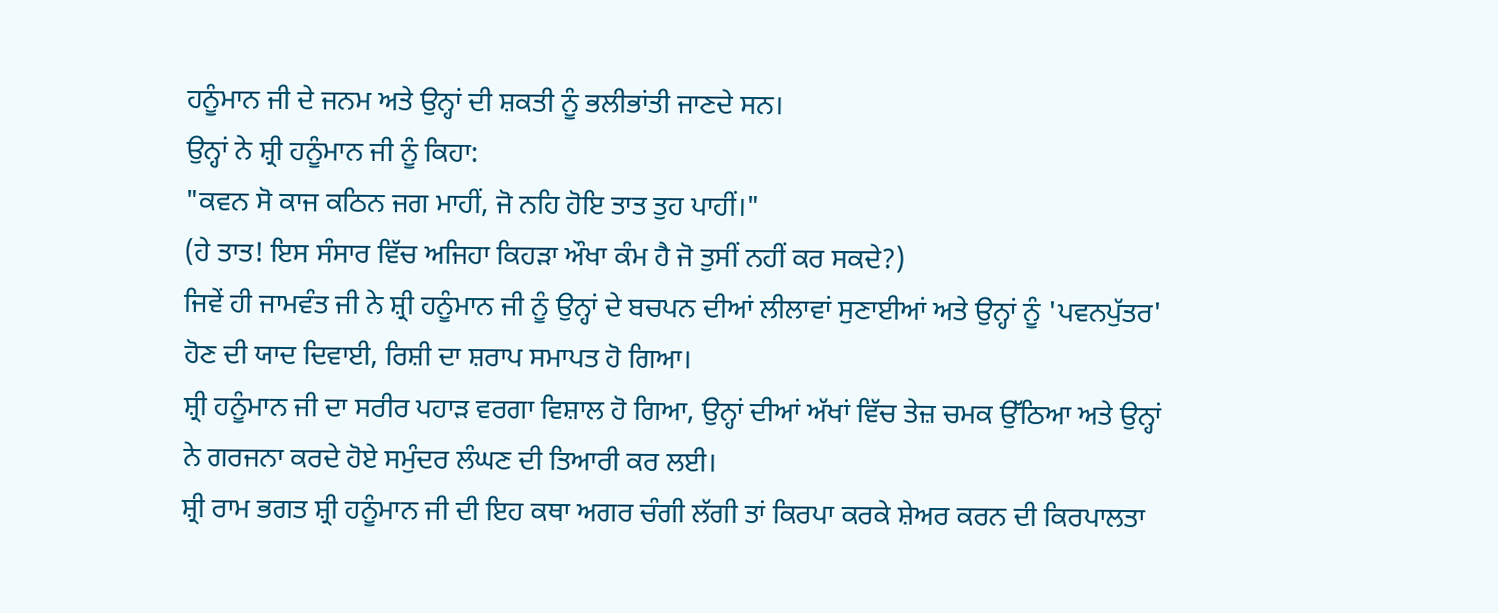ਹਨੂੰਮਾਨ ਜੀ ਦੇ ਜਨਮ ਅਤੇ ਉਨ੍ਹਾਂ ਦੀ ਸ਼ਕਤੀ ਨੂੰ ਭਲੀਭਾਂਤੀ ਜਾਣਦੇ ਸਨ।
ਉਨ੍ਹਾਂ ਨੇ ਸ਼੍ਰੀ ਹਨੂੰਮਾਨ ਜੀ ਨੂੰ ਕਿਹਾ:
"ਕਵਨ ਸੋ ਕਾਜ ਕਠਿਨ ਜਗ ਮਾਹੀਂ, ਜੋ ਨਹਿ ਹੋਇ ਤਾਤ ਤੁਹ ਪਾਹੀਂ।"
(ਹੇ ਤਾਤ! ਇਸ ਸੰਸਾਰ ਵਿੱਚ ਅਜਿਹਾ ਕਿਹੜਾ ਔਖਾ ਕੰਮ ਹੈ ਜੋ ਤੁਸੀਂ ਨਹੀਂ ਕਰ ਸਕਦੇ?)
ਜਿਵੇਂ ਹੀ ਜਾਮਵੰਤ ਜੀ ਨੇ ਸ਼੍ਰੀ ਹਨੂੰਮਾਨ ਜੀ ਨੂੰ ਉਨ੍ਹਾਂ ਦੇ ਬਚਪਨ ਦੀਆਂ ਲੀਲਾਵਾਂ ਸੁਣਾਈਆਂ ਅਤੇ ਉਨ੍ਹਾਂ ਨੂੰ 'ਪਵਨਪੁੱਤਰ' ਹੋਣ ਦੀ ਯਾਦ ਦਿਵਾਈ, ਰਿਸ਼ੀ ਦਾ ਸ਼ਰਾਪ ਸਮਾਪਤ ਹੋ ਗਿਆ।
ਸ਼੍ਰੀ ਹਨੂੰਮਾਨ ਜੀ ਦਾ ਸਰੀਰ ਪਹਾੜ ਵਰਗਾ ਵਿਸ਼ਾਲ ਹੋ ਗਿਆ, ਉਨ੍ਹਾਂ ਦੀਆਂ ਅੱਖਾਂ ਵਿੱਚ ਤੇਜ਼ ਚਮਕ ਉੱਠਿਆ ਅਤੇ ਉਨ੍ਹਾਂ ਨੇ ਗਰਜਨਾ ਕਰਦੇ ਹੋਏ ਸਮੁੰਦਰ ਲੰਘਣ ਦੀ ਤਿਆਰੀ ਕਰ ਲਈ।
ਸ਼੍ਰੀ ਰਾਮ ਭਗਤ ਸ਼੍ਰੀ ਹਨੂੰਮਾਨ ਜੀ ਦੀ ਇਹ ਕਥਾ ਅਗਰ ਚੰਗੀ ਲੱਗੀ ਤਾਂ ਕਿਰਪਾ ਕਰਕੇ ਸ਼ੇਅਰ ਕਰਨ ਦੀ ਕਿਰਪਾਲਤਾ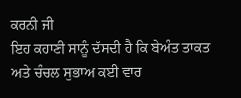ਕਰਨੀ ਜੀ
ਇਹ ਕਹਾਣੀ ਸਾਨੂੰ ਦੱਸਦੀ ਹੈ ਕਿ ਬੇਅੰਤ ਤਾਕਤ ਅਤੇ ਚੰਚਲ ਸੁਭਾਅ ਕਈ ਵਾਰ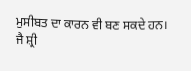ਮੁਸੀਬਤ ਦਾ ਕਾਰਨ ਵੀ ਬਣ ਸਕਦੇ ਹਨ।
ਜੈ ਸ਼੍ਰੀ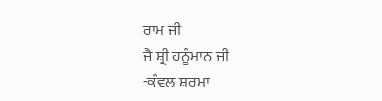ਰਾਮ ਜੀ
ਜੈ ਸ਼੍ਰੀ ਹਨੂੰਮਾਨ ਜੀ
-ਕੰਵਲ ਸ਼ਰਮਾ